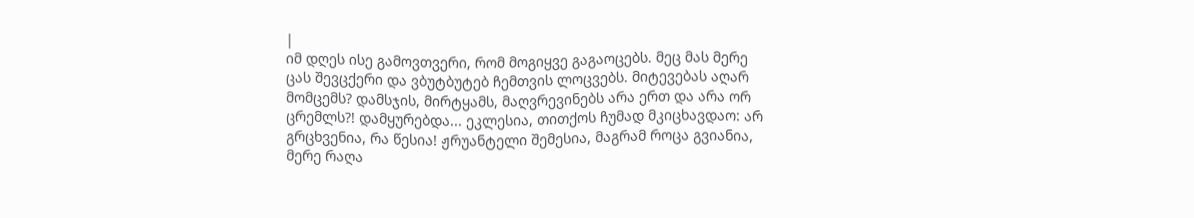|
იმ დღეს ისე გამოვთვერი, რომ მოგიყვე გაგაოცებს. მეც მას მერე ცას შევცქერი და ვბუტბუტებ ჩემთვის ლოცვებს. მიტევებას აღარ მომცემს? დამსჯის, მირტყამს, მაღვრევინებს არა ერთ და არა ორ ცრემლს?! დამყურებდა... ეკლესია, თითქოს ჩუმად მკიცხავდაო: არ გრცხვენია, რა წესია! ჟრუანტელი შემესია, მაგრამ როცა გვიანია, მერე რაღა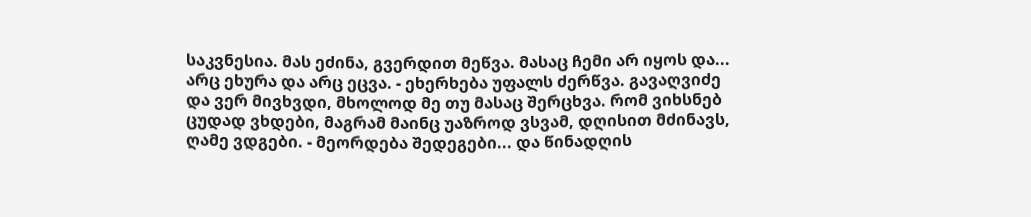საკვნესია. მას ეძინა, გვერდით მეწვა. მასაც ჩემი არ იყოს და... არც ეხურა და არც ეცვა. - ეხერხება უფალს ძერწვა. გავაღვიძე და ვერ მივხვდი, მხოლოდ მე თუ მასაც შერცხვა. რომ ვიხსნებ ცუდად ვხდები, მაგრამ მაინც უაზროდ ვსვამ, დღისით მძინავს, ღამე ვდგები. - მეორდება შედეგები... და წინადღის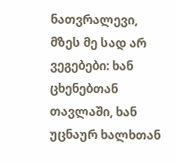ნათვრალევი, მზეს მე სად არ ვეგებები: ხან ცხენებთან თავლაში, ხან უცნაურ ხალხთან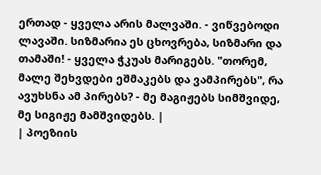ერთად - ყველა არის მალვაში. - ვიწვებოდი ლავაში. სიზმარია ეს ცხოვრება, სიზმარი და თამაში! - ყველა ჭკუას მარიგებს. "თორემ, მალე შეხვდები ეშმაკებს და ვამპირებს", რა ავუხსნა ამ პირებს? - მე მაგიჟებს სიმშვიდე, მე სიგიჟე მამშვიდებს. |
| პოეზიის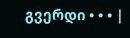გვერდი • • • |